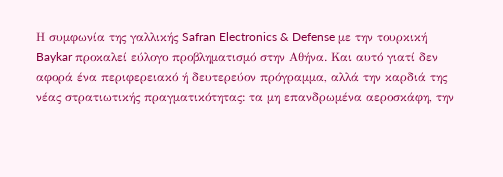Η συμφωνία της γαλλικής Safran Electronics & Defense με την τουρκική Baykar προκαλεί εύλογο προβληματισμό στην Αθήνα. Και αυτό γιατί δεν αφορά ένα περιφερειακό ή δευτερεύον πρόγραμμα, αλλά την καρδιά της νέας στρατιωτικής πραγματικότητας: τα μη επανδρωμένα αεροσκάφη, την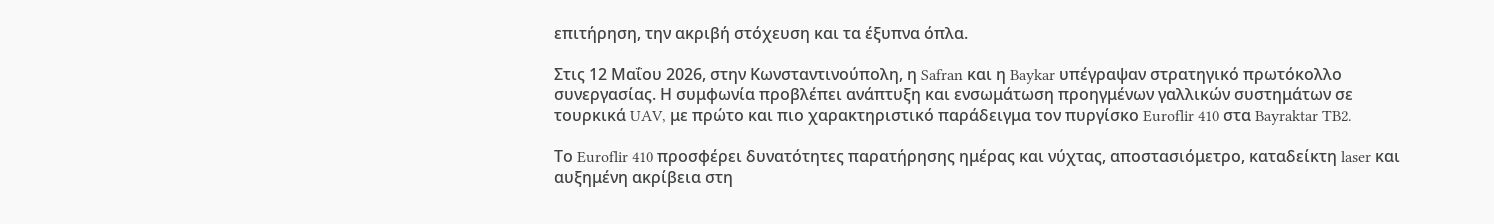επιτήρηση, την ακριβή στόχευση και τα έξυπνα όπλα.

Στις 12 Μαΐου 2026, στην Κωνσταντινούπολη, η Safran και η Baykar υπέγραψαν στρατηγικό πρωτόκολλο συνεργασίας. Η συμφωνία προβλέπει ανάπτυξη και ενσωμάτωση προηγμένων γαλλικών συστημάτων σε τουρκικά UAV, με πρώτο και πιο χαρακτηριστικό παράδειγμα τον πυργίσκο Euroflir 410 στα Bayraktar TB2.

Το Euroflir 410 προσφέρει δυνατότητες παρατήρησης ημέρας και νύχτας, αποστασιόμετρο, καταδείκτη laser και αυξημένη ακρίβεια στη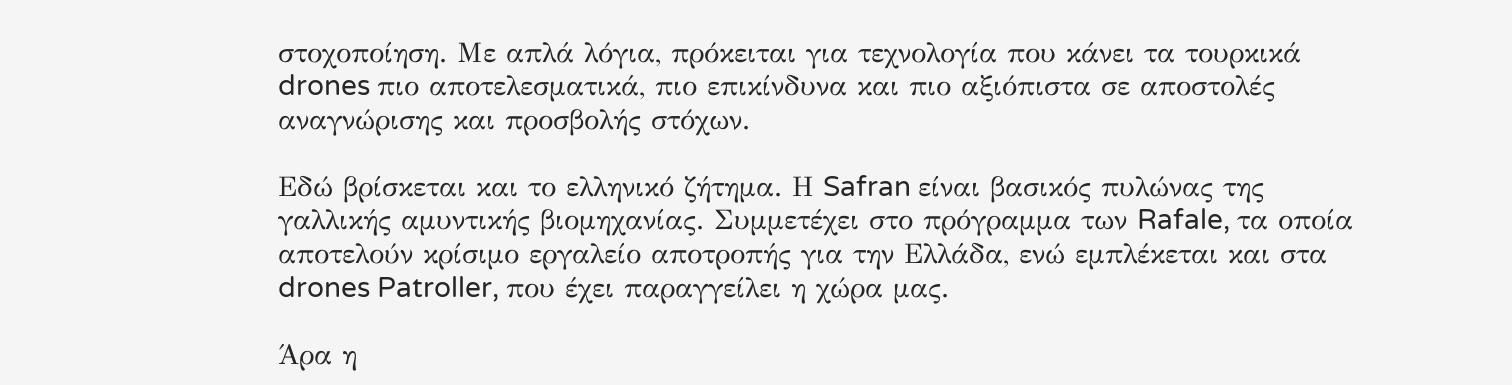στοχοποίηση. Με απλά λόγια, πρόκειται για τεχνολογία που κάνει τα τουρκικά drones πιο αποτελεσματικά, πιο επικίνδυνα και πιο αξιόπιστα σε αποστολές αναγνώρισης και προσβολής στόχων.

Εδώ βρίσκεται και το ελληνικό ζήτημα. Η Safran είναι βασικός πυλώνας της γαλλικής αμυντικής βιομηχανίας. Συμμετέχει στο πρόγραμμα των Rafale, τα οποία αποτελούν κρίσιμο εργαλείο αποτροπής για την Ελλάδα, ενώ εμπλέκεται και στα drones Patroller, που έχει παραγγείλει η χώρα μας.

Άρα η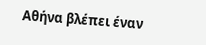Αθήνα βλέπει έναν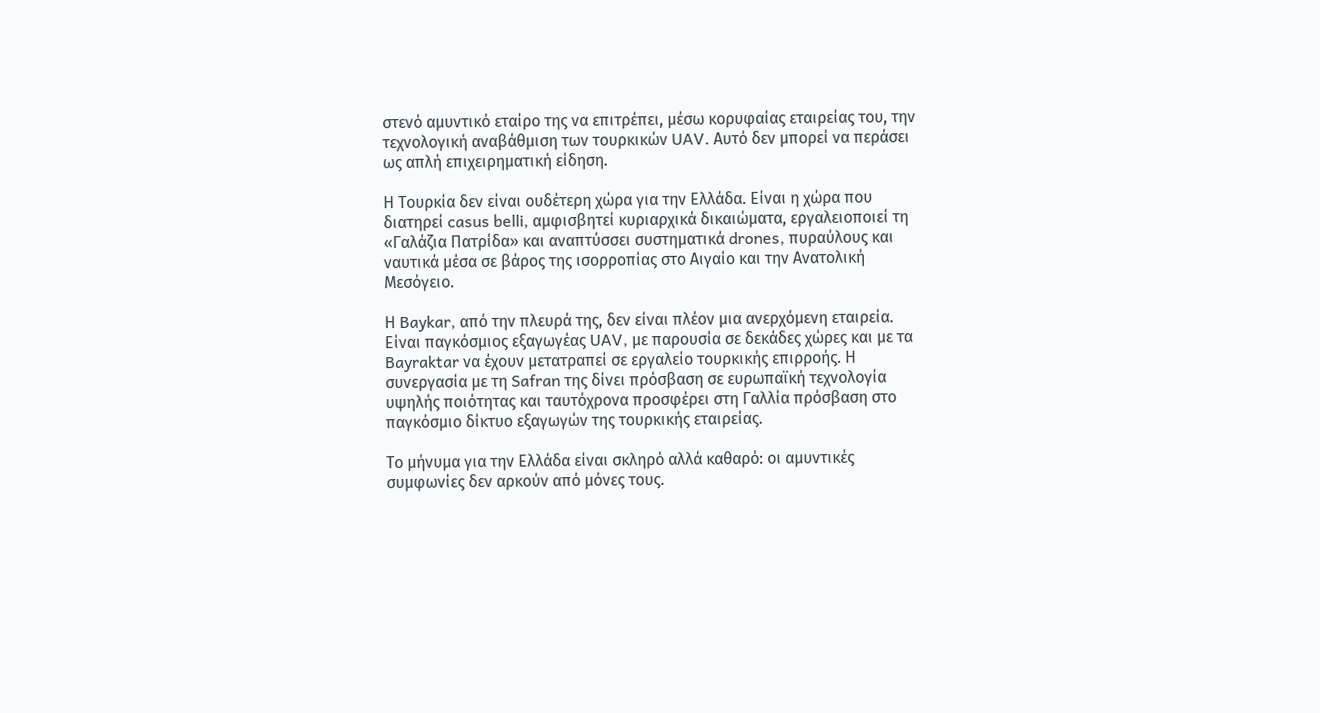στενό αμυντικό εταίρο της να επιτρέπει, μέσω κορυφαίας εταιρείας του, την τεχνολογική αναβάθμιση των τουρκικών UAV. Αυτό δεν μπορεί να περάσει ως απλή επιχειρηματική είδηση.

Η Τουρκία δεν είναι ουδέτερη χώρα για την Ελλάδα. Είναι η χώρα που διατηρεί casus belli, αμφισβητεί κυριαρχικά δικαιώματα, εργαλειοποιεί τη «Γαλάζια Πατρίδα» και αναπτύσσει συστηματικά drones, πυραύλους και ναυτικά μέσα σε βάρος της ισορροπίας στο Αιγαίο και την Ανατολική Μεσόγειο.

Η Baykar, από την πλευρά της, δεν είναι πλέον μια ανερχόμενη εταιρεία. Είναι παγκόσμιος εξαγωγέας UAV, με παρουσία σε δεκάδες χώρες και με τα Bayraktar να έχουν μετατραπεί σε εργαλείο τουρκικής επιρροής. Η συνεργασία με τη Safran της δίνει πρόσβαση σε ευρωπαϊκή τεχνολογία υψηλής ποιότητας και ταυτόχρονα προσφέρει στη Γαλλία πρόσβαση στο παγκόσμιο δίκτυο εξαγωγών της τουρκικής εταιρείας.

Το μήνυμα για την Ελλάδα είναι σκληρό αλλά καθαρό: οι αμυντικές συμφωνίες δεν αρκούν από μόνες τους.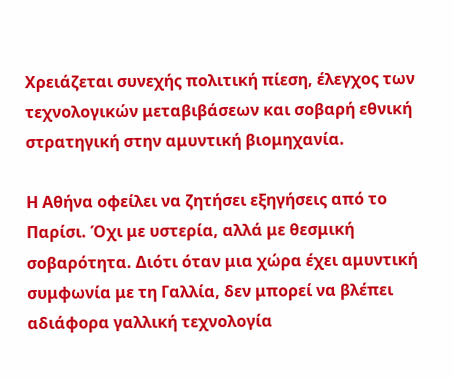Χρειάζεται συνεχής πολιτική πίεση, έλεγχος των τεχνολογικών μεταβιβάσεων και σοβαρή εθνική στρατηγική στην αμυντική βιομηχανία.

Η Αθήνα οφείλει να ζητήσει εξηγήσεις από το Παρίσι. Όχι με υστερία, αλλά με θεσμική σοβαρότητα. Διότι όταν μια χώρα έχει αμυντική συμφωνία με τη Γαλλία, δεν μπορεί να βλέπει αδιάφορα γαλλική τεχνολογία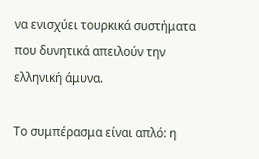να ενισχύει τουρκικά συστήματα που δυνητικά απειλούν την ελληνική άμυνα.

Το συμπέρασμα είναι απλό: η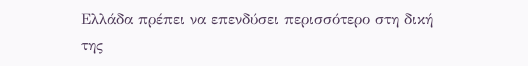Ελλάδα πρέπει να επενδύσει περισσότερο στη δική της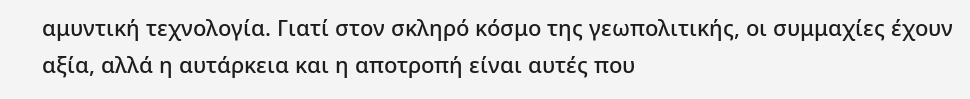αμυντική τεχνολογία. Γιατί στον σκληρό κόσμο της γεωπολιτικής, οι συμμαχίες έχουν αξία, αλλά η αυτάρκεια και η αποτροπή είναι αυτές που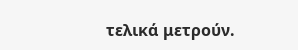τελικά μετρούν.